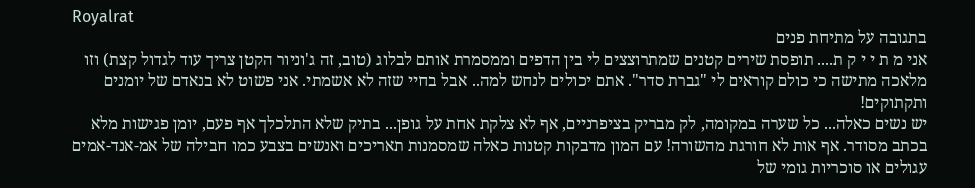Royalrat
בתגובה על מתיחת פנים
אני מ ת י י ק ת.... תופסת שירים קטנים שמתרוצצים לי בין הדפים וממסמרת אותם לבלוג (טוב, זה ג'וניור הקטן צריך עוד לגדול קצת) וזו מלאכה מתישה כי כולם קוראים לי "גברת סדר". אתם יכולים לנחש למה.. אבל בחיי שזה לא אשמתי. אני פשוט לא בנאדם של יומנים ותקתוקים!
יש נשים כאלה... כל שערה במקומה, לק מבריק בציפרניים, אף לא צלקת אחת על גופן... בתיק שלא התלכלך אף פעם, יומן פגישות מלא בכתב מסודר. אף אות לא חורגת מהשורה! עם המון מדבקות קטנות כאלה שמסמנות תאריכים ואנשים בצבע כמו חבילה של אמ-אנד-אמים עגולים או סוכריות גומי של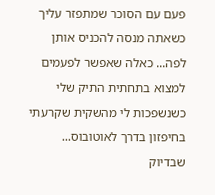פעם עם הסוכר שמתפזר עליך כשאתה מנסה להכניס אותן לפה... כאלה שאפשר לפעמים למצוא בתחתית התיק שלי כשנשפכות לי מהשקית שקרעתי בחיפזון בדרך לאוטובוס... שבדיוק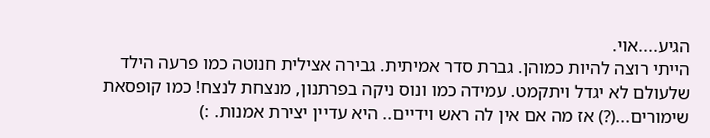הגיע....אוי.
הייתי רוצה להיות כמוהן. גברת סדר אמיתית. גבירה אצילית חנוטה כמו פרעה הילד שלעולם לא יגדל ויתקמט. עמידה כמו ונוס ניקה בפרתנון, מנצחת לנצח! כמו קופסאת שימורים...(?) אז מה אם אין לה ראש וידיים.. היא עדיין יצירת אמנות. :)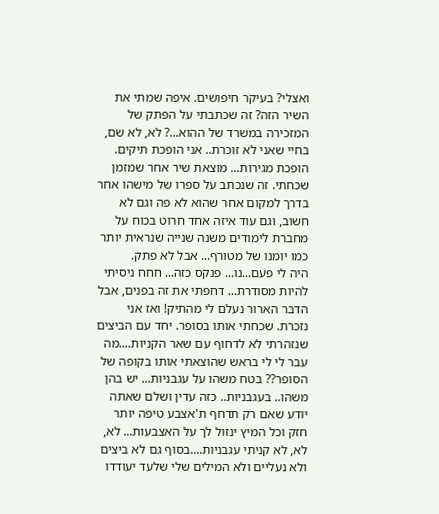ואצלי? בעיקר חיפושים. איפה שמתי את השיר הזה? זה שכתבתי על הפתק של המזכירה במשרד של ההוא...? לא, לא שם, בחיי שאני לא זוכרת.. אני הופכת תיקים. הופכת מגירות... מוצאת שיר אחר שמזמן שכחתי. זה שנכתב על ספרו של מישהו אחר בדרך למקום אחר שהוא לא פה וגם לא חשוב, וגם עוד איזה אחד חרוט בכוח על מחברת לימודים משנה שנייה שנראית יותר כמו יומנו של מטורף... אבל לא פתק.
היה לי פעם...נו... פנקס כזה... חחח ניסיתי להיות מסודרת... דחפתי את זה בפנים, אבל הדבר הארור נעלם לי מהתיק! ואז אני נזכרת. שכחתי אותו בסופר. יחד עם הביצים שנזהרתי לא לדחוף עם שאר הקניות....מה עבר לי לי בראש שהוצאתי אותו בקופה של הסופר?? בטח משהו על עגבניות... יש בהן משהו.. בעגבניות.. כזה עדין ושלם שאתה יודע שאם רק תדחף ת'אצבע טיפה יותר חזק וכל המיץ ינזול לך על האצבעות... לא, לא, לא קניתי עגבניות....בסוף גם לא ביצים ולא נעליים ולא המילים שלי שלעד יעודדו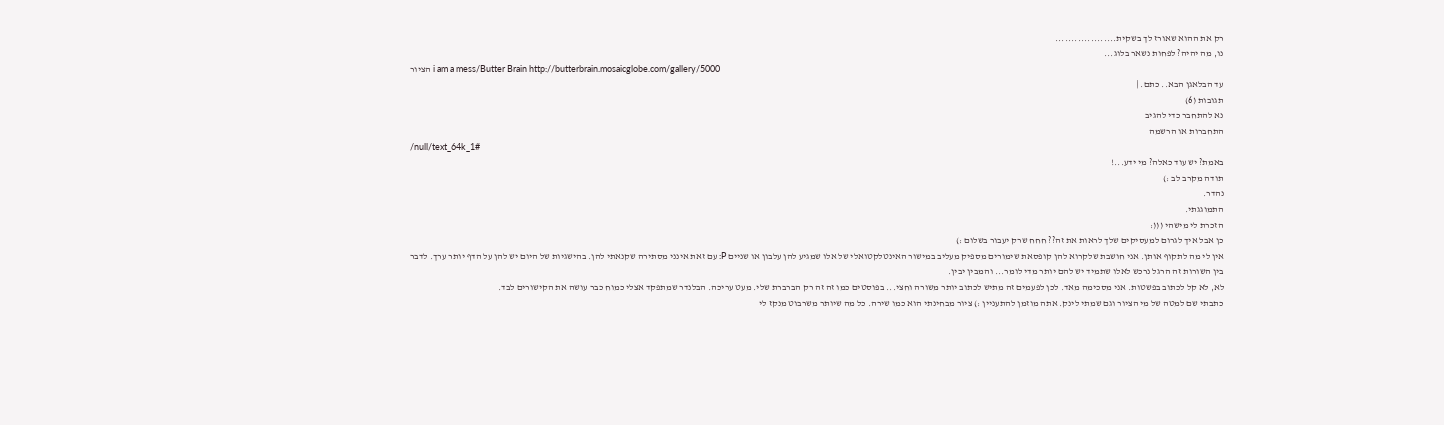רק את ההוא שאורז לך בשקית...................
נו, מה יהיה? לפחות נשאר בלוג...
הציור i am a mess/Butter Brain http://butterbrain.mosaicglobe.com/gallery/5000
עד הבלאגן הבא.. כתם. |
תגובות (6)
נא להתחבר כדי להגיב
התחברות או הרשמה
/null/text_64k_1#
באמת? יש עוד כאלה? מי ידע...!
תודה מקרב לב :)
נהדר.
התמוגגתי.
הזכרת לי מישהי (((:
כן אבל איך לגרום למעסיקים שלך לראות את זה?? חחח שרק יעבור בשלום :)
אין לי מה לתקוף אותן. אני חושבת שלקרוא להן קופסאת שימורים מספיק מעליב במישור האינטלקטואלי של אלו שמגיע להן עלבון או שניים P: עם זאת אינני מסתירה שקנאתי להן. בהישגיות של היום יש להן על הדף יותר ערך. לדבר בין השורות זה הרגל נרכש לאלו שתמיד יש להם יותר מדי לומר... והמבין יבין.
לא, לא קל לכתוב בפשטות. אני מסכימה מאד. לכן לפעמים זה מתיש לכתוב יותר משורה וחצי... בפוסטים כמו זה זה רק הברברת שלי. מעט עריכה. הבלנדר שמתפקד אצלי כמוח כבר עושה את הקישורים לבד.
כתבתי שם למטה של מי הציור וגם שמתי לינק. אתה מוזמן להתעניין :) ציור מבחינתי הוא כמו שירה. כל מה שיותר משרבוט מנקז לי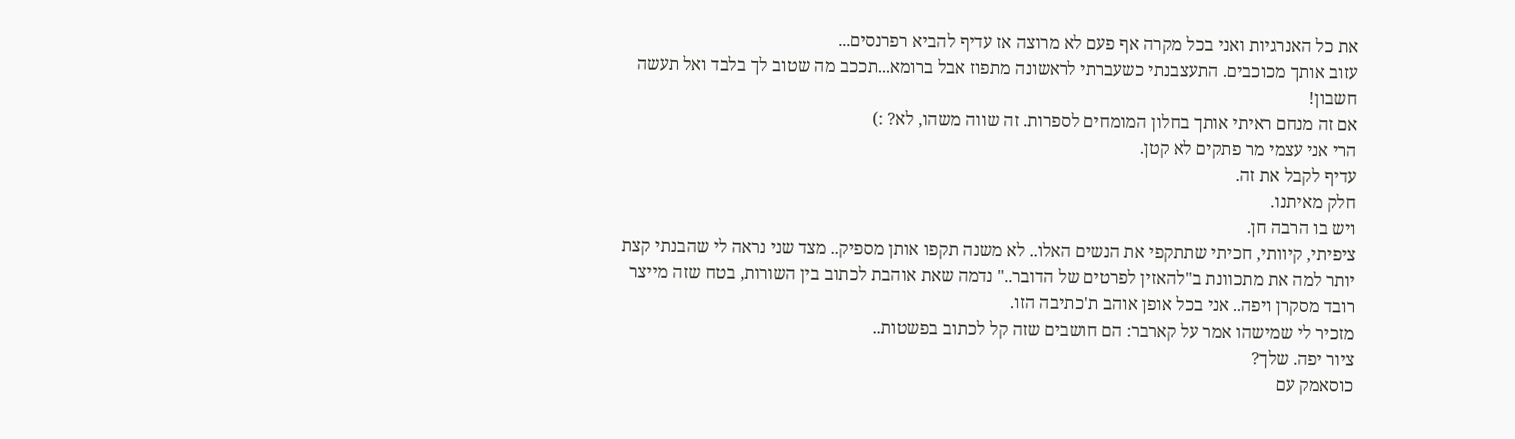את כל האנרגיות ואני בכל מקרה אף פעם לא מרוצה אז עדיף להביא רפרנסים...
עזוב אותך מכוכבים. התעצבנתי כשעברתי לראשונה מתפוז אבל ברומא...תככב מה שטוב לך בלבד ואל תעשה חשבון!
אם זה מנחם ראיתי אותך בחלון המומחים לספרות. זה שווה משהו, לא? :)
הרי אני עצמי מר פתקים לא קטן.
עדיף לקבל את זה.
חלק מאיתנו.
ויש בו הרבה חן.
ציפיתי, קיוותי, חכיתי שתתקפי את הנשים האלו.. לא משנה תקפו אותן מספיק.. מצד שני נראה לי שהבנתי קצת יותר למה את מתכוונת ב"להאזין לפרטים של הדובר.." נדמה שאת אוהבת לכתוב בין השורות, בטח שזה מייצר רובד מסקרן ויפה.. אני בכל אופן אוהב ת'כתיבה הזו.
מזכיר לי שמישהו אמר על קארבר: הם חושבים שזה קל לכתוב בפשטות..
ציור יפה. שלך?
כוסאמק עם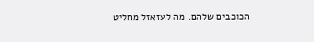הכוכבים שלהם. מה לעזאזל מחליט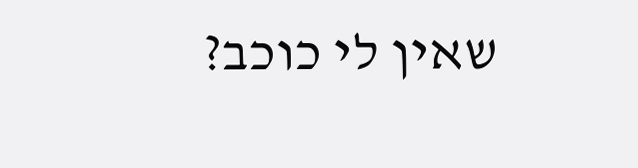שאין לי כוכב?